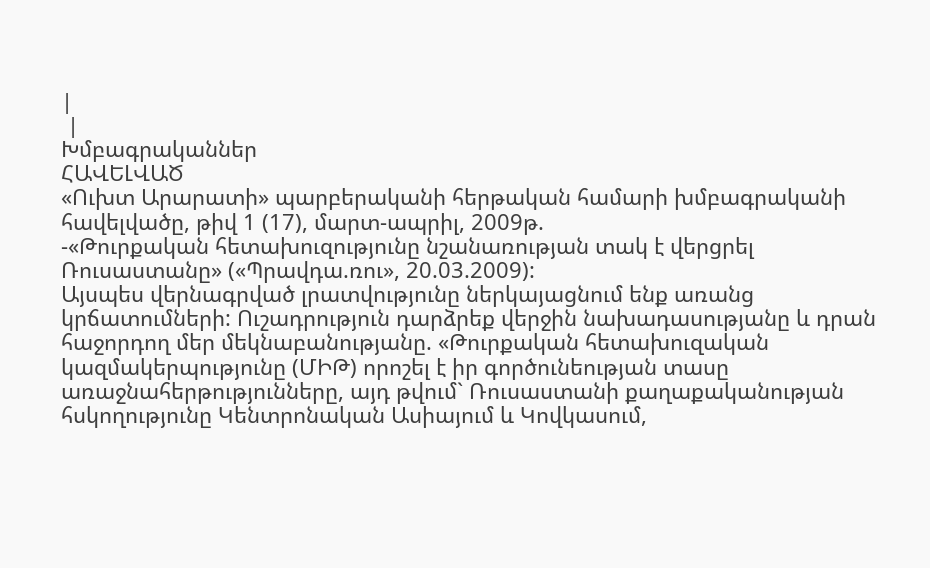|
 |
Խմբագրականներ
ՀԱՎԵԼՎԱԾ
«Ուխտ Արարատի» պարբերականի հերթական համարի խմբագրականի հավելվածը, թիվ 1 (17), մարտ-ապրիլ, 2009թ.
-«Թուրքական հետախուզությունը նշանառության տակ է վերցրել Ռուսաստանը» («Պրավդա.ռու», 20.03.2009):
Այսպես վերնագրված լրատվությունը ներկայացնում ենք առանց կրճատումների: Ուշադրություն դարձրեք վերջին նախադասությանը և դրան հաջորդող մեր մեկնաբանությանը. «Թուրքական հետախուզական կազմակերպությունը (ՄԻԹ) որոշել է իր գործունեության տասը առաջնահերթությունները, այդ թվում` Ռուսաստանի քաղաքականության հսկողությունը Կենտրոնական Ասիայում և Կովկասում,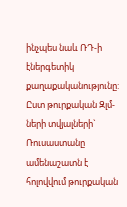ինչպես նաև ՌԴ-ի էներգետիկ քաղաքականությունը: Ըստ թուրքական Զլմ-ների տվյալների` Ռուսաստանը ամենաշատն է հոլովվում թուրքական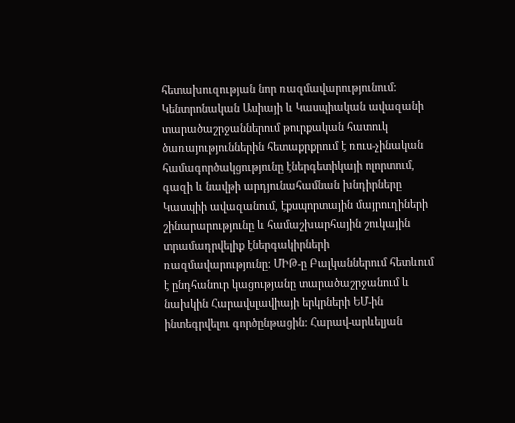հետախուզության նոր ռազմավարությունում: Կենտրոնական Ասիայի և Կասպիական ավազանի տարածաշրջաններում թուրքական հատուկ ծառայություններին հետաքրքրում է ռուս-չինական համագործակցությունը էներգետիկայի ոլորտում, գազի և նավթի արդյունահամնան խնդիրները Կասպիի ավազանում, էքսպորտային մայրուղիների շինարարությունը և համաշխարհային շուկային տրամադրվելիք էներգակիրների ռազմավարությունը: ՄԻԹ-ը Բալկաններում հետևում է ընդհանուր կացությանը տարածաշրջանում և նախկին Հարավսլավիայի երկրների ԵՄ-ին ինտեգրվելու գործընթացին: Հարավ-արևելյան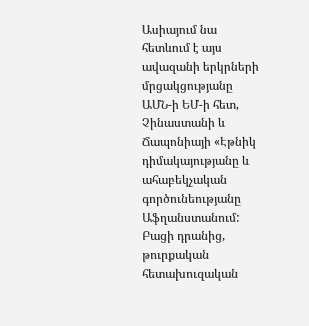Ասիայում նա հետևում է այս ավազանի երկրների մրցակցությանը ԱՄՆ-ի ԵՄ-ի հետ, Չինաստանի և Ճապոնիայի «Էթնիկ դիմակայությանը և ահաբեկչական գործունեությանը Աֆղանստանում: Բացի դրանից, թուրքական հետախուզական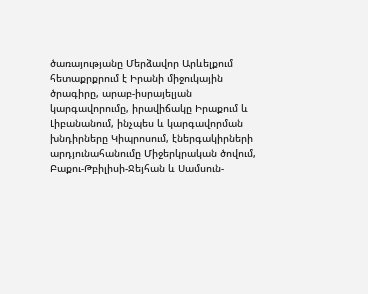ծառայությանը Մերձավոր Արևելքում հետաքրքրում է Իրանի միջուկային ծրագիրը, արաբ-իսրայելյան կարգավորումը, իրավիճակը Իրաքում և Լիբանանում, ինչպես և կարգավորման խնդիրները Կիպրոսում, էներգակիրների արդյունահանումը Միջերկրական ծովում, Բաքու-Թբիլիսի-Ջեյհան և Սամսուն-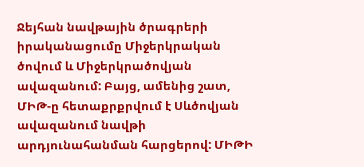Ջեյհան նավթային ծրագրերի իրականացումը Միջերկրական ծովում և Միջերկրածովյան ավազանում: Բայց, ամենից շատ, ՄԻԹ-ը հետաքրքրվում է Սևծովյան ավազանում նավթի արդյունահանման հարցերով: ՄԻԹԻ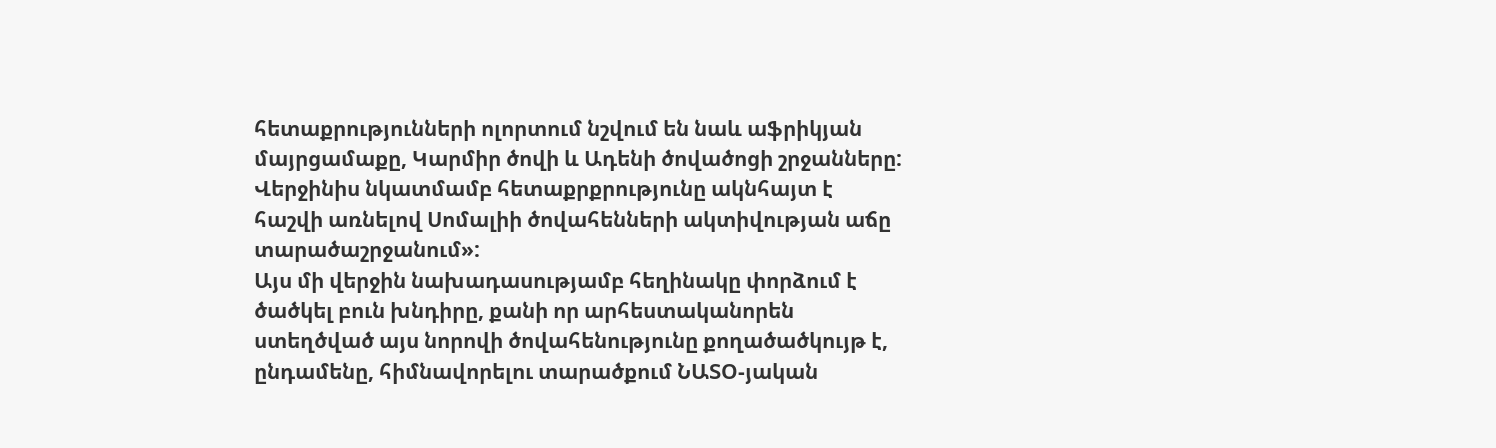հետաքրությունների ոլորտում նշվում են նաև աֆրիկյան մայրցամաքը, Կարմիր ծովի և Ադենի ծովածոցի շրջանները: Վերջինիս նկատմամբ հետաքրքրությունը ակնհայտ է հաշվի առնելով Սոմալիի ծովահենների ակտիվության աճը տարածաշրջանում»:
Այս մի վերջին նախադասությամբ հեղինակը փորձում է ծածկել բուն խնդիրը, քանի որ արհեստականորեն ստեղծված այս նորովի ծովահենությունը քողածածկույթ է, ընդամենը, հիմնավորելու տարածքում ՆԱՏՕ-յական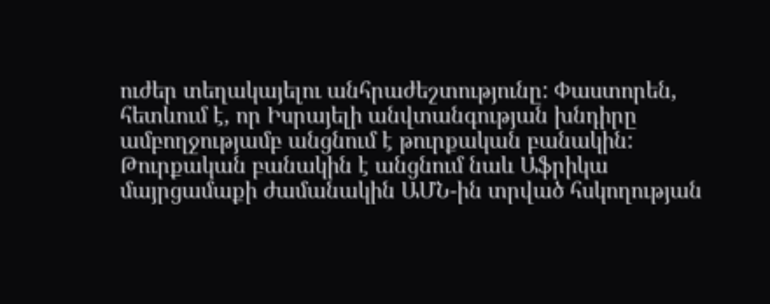ուժեր տեղակայելու անհրաժեշտությունը: Փաստորեն, հետևում է, որ Իսրայելի անվտանգության խնդիրը ամբողջությամբ անցնում է թուրքական բանակին: Թուրքական բանակին է անցնում նաև Աֆրիկա մայրցամաքի ժամանակին ԱՄՆ-ին տրված հսկողության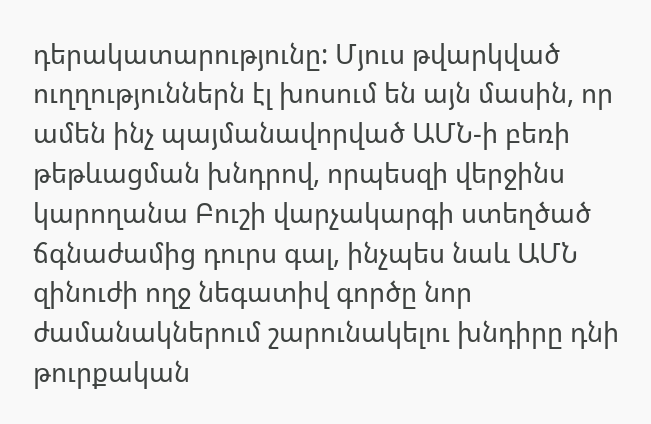դերակատարությունը: Մյուս թվարկված ուղղություններն էլ խոսում են այն մասին, որ ամեն ինչ պայմանավորված ԱՄՆ-ի բեռի թեթևացման խնդրով, որպեսզի վերջինս կարողանա Բուշի վարչակարգի ստեղծած ճգնաժամից դուրս գալ, ինչպես նաև ԱՄՆ զինուժի ողջ նեգատիվ գործը նոր ժամանակներում շարունակելու խնդիրը դնի թուրքական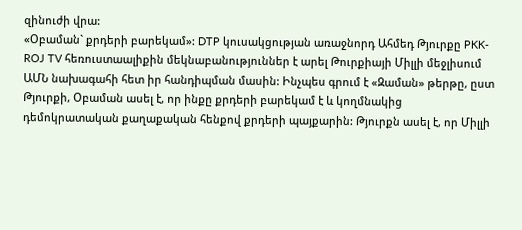զինուժի վրա:
«Օբաման` քրդերի բարեկամ»: DTP կուսակցության առաջնորդ Ահմեդ Թյուրքը PKK-ROJ TV հեռուստաալիքին մեկնաբանություններ է արել Թուրքիայի Միլլի մեջլիսում ԱՄՆ նախագահի հետ իր հանդիպման մասին: Ինչպես գրում է «Զաման» թերթը, ըստ Թյուրքի, Օբաման ասել է, որ ինքը քրդերի բարեկամ է և կողմնակից դեմոկրատական քաղաքական հենքով քրդերի պայքարին: Թյուրքն ասել է, որ Միլլի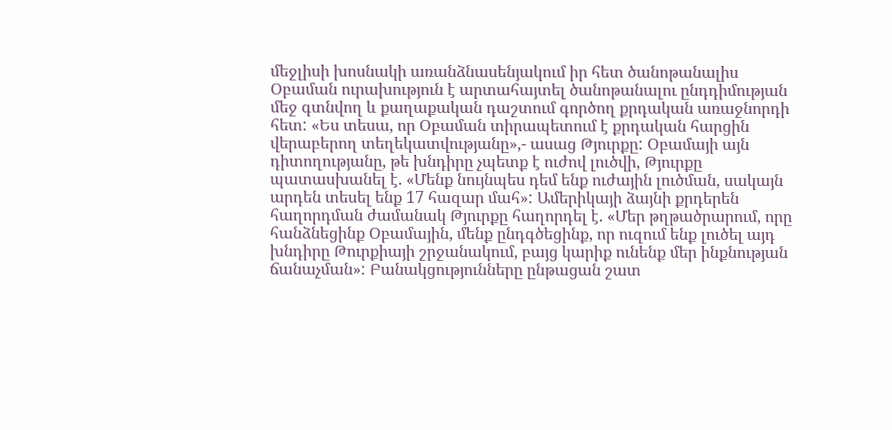մեջլիսի խոսնակի առանձնասենյակում իր հետ ծանոթանալիս Օբաման ուրախություն է արտահայտել ծանոթանալու ընդդիմության մեջ գտնվող և քաղաքական դաշտում գործող քրդական առաջնորդի հետ: «Ես տեսա, որ Օբաման տիրապետում է քրդական հարցին վերաբերող տեղեկատվությանը»,- ասաց Թյուրքը: Օբամայի այն դիտողությանը, թե խնդիրը չպետք է ուժով լուծվի, Թյուրքը պատասխանել է. «Մենք նույնպես դեմ ենք ուժային լուծման, սակայն արդեն տեսել ենք 17 հազար մահ»: Ամերիկայի ձայնի քրդերեն հաղորդման ժամանակ Թյուրքը հաղորդել է. «Մեր թղթածրարում, որը հանձնեցինք Օբամային, մենք ընդգծեցինք, որ ուզում ենք լուծել այդ խնդիրը Թուրքիայի շրջանակում, բայց կարիք ունենք մեր ինքնության ճանաչման»: Բանակցությունները ընթացան շատ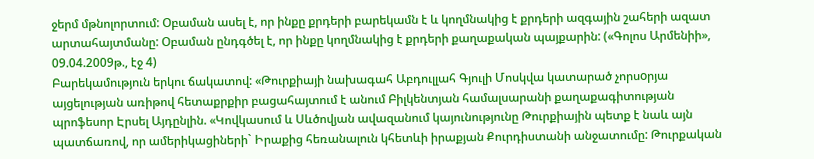ջերմ մթնոլորտում: Օբաման ասել է, որ ինքը քրդերի բարեկամն է և կողմնակից է քրդերի ազգային շահերի ազատ արտահայտմանը: Օբաման ընդգծել է, որ ինքը կողմնակից է քրդերի քաղաքական պայքարին: («Գոլոս Արմենիի», 09.04.2009թ., էջ 4)
Բարեկամություն երկու ճակատով: «Թուրքիայի նախագահ Աբդուլլահ Գյուլի Մոսկվա կատարած չորսoրյա այցելության առիթով հետաքրքիր բացահայտում է անում Բիլկենտյան համալսարանի քաղաքագիտության պրոֆեսոր Էրսել Այդընլին. «Կովկասում և Սևծովյան ավազանում կայունությունը Թուրքիային պետք է նաև այն պատճառով, որ ամերիկացիների` Իրաքից հեռանալուն կհետևի իրաքյան Քուրդիստանի անջատումը: Թուրքական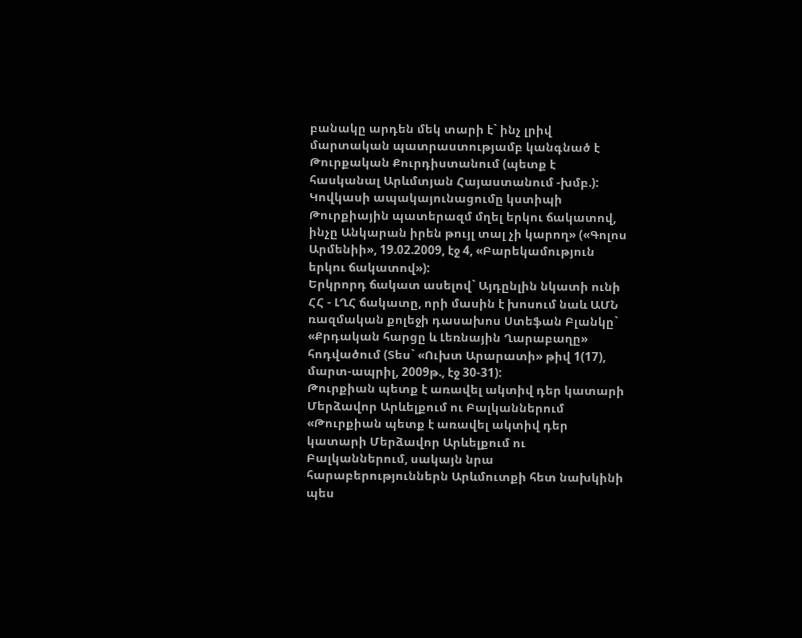բանակը արդեն մեկ տարի է` ինչ լրիվ մարտական պատրաստությամբ կանգնած է Թուրքական Քուրդիստանում (պետք է հասկանալ Արևմտյան Հայաստանում -խմբ.): Կովկասի ապակայունացումը կստիպի Թուրքիային պատերազմ մղել երկու ճակատով, ինչը Անկարան իրեն թույլ տալ չի կարող» («Գոլոս Արմենիի», 19.02.2009, էջ 4, «Բարեկամություն երկու ճակատով»):
Երկրորդ ճակատ ասելով` Այդընլին նկատի ունի ՀՀ - ԼՂՀ ճակատը, որի մասին է խոսում նաև ԱՄՆ ռազմական քոլեջի դասախոս Ստեֆան Բլանկը` «Քրդական հարցը և Լեռնային Ղարաբաղը» հոդվածում (Տես` «Ուխտ Արարատի» թիվ 1(17), մարտ-ապրիլ, 2009թ., էջ 30-31):
Թուրքիան պետք է առավել ակտիվ դեր կատարի Մերձավոր Արևելքում ու Բալկաններում
«Թուրքիան պետք է առավել ակտիվ դեր կատարի Մերձավոր Արևելքում ու Բալկաններում, սակայն նրա հարաբերություններն Արևմուտքի հետ նախկինի պես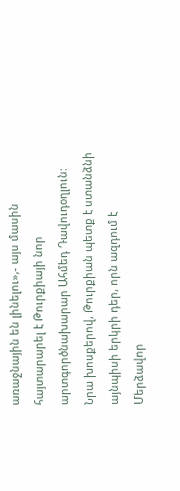առաջնային են լինելու»,- այս մասին հայտարարել է Թուրքիայի նոր արտգործնախարար Ահմեդ Դավուդօղլուն: Նրա խոսքերով, Թուրքիան պետք է ստանձնի այնպիսի երկրի դեր, որն ազդում է Մերձավոր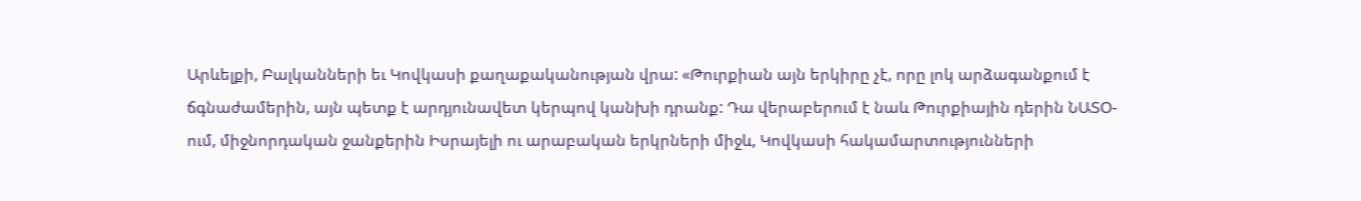Արևելքի, Բալկանների եւ Կովկասի քաղաքականության վրա: «Թուրքիան այն երկիրը չէ, որը լոկ արձագանքում է ճգնաժամերին, այն պետք է արդյունավետ կերպով կանխի դրանք: Դա վերաբերում է նաև Թուրքիային դերին ՆԱՏՕ-ում, միջնորդական ջանքերին Իսրայելի ու արաբական երկրների միջև, Կովկասի հակամարտությունների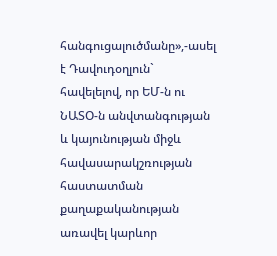հանգուցալուծմանը»,-ասել է Դավուդօղլուն` հավելելով, որ ԵՄ-ն ու ՆԱՏՕ-ն անվտանգության և կայունության միջև հավասարակշռության հաստատման քաղաքականության առավել կարևոր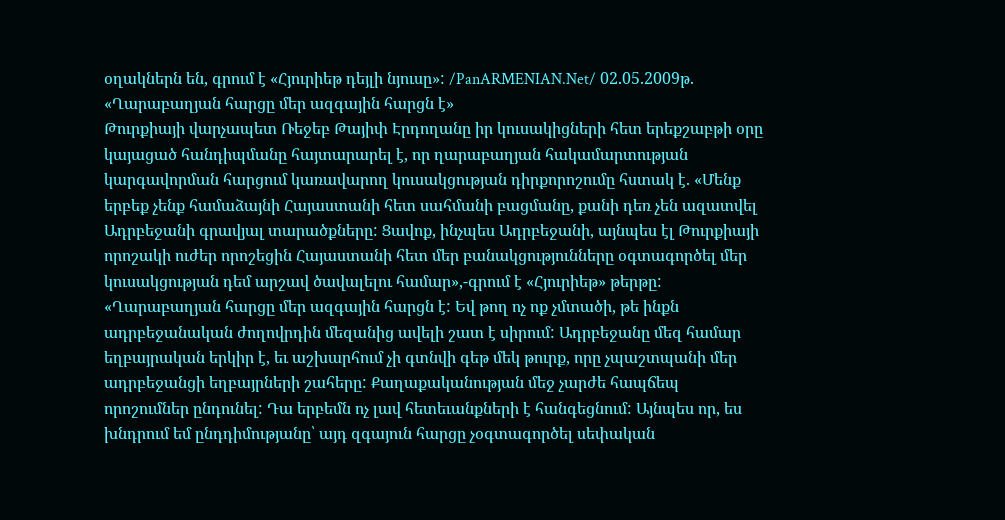օղակներն են, գրում է «Հյուրիեթ դեյլի նյուսը»: /PanARMENIAN.Net/ 02.05.2009թ.
«Ղարաբաղյան հարցը մեր ազգային հարցն է»
Թուրքիայի վարչապետ Ռեջեբ Թայիփ Էրդողանը իր կուսակիցների հետ երեքշաբթի օրը կայացած հանդիպմանը հայտարարել է, որ ղարաբաղյան հակամարտության կարգավորման հարցում կառավարող կուսակցության դիրքորոշումը հստակ է. «Մենք երբեք չենք համաձայնի Հայաստանի հետ սահմանի բացմանը, քանի դեռ չեն ազատվել Ադրբեջանի գրավյալ տարածքները: Ցավոք, ինչպես Ադրբեջանի, այնպես էլ Թուրքիայի որոշակի ուժեր որոշեցին Հայաստանի հետ մեր բանակցությունները օգտագործել մեր կուսակցության դեմ արշավ ծավալելու համար»,-գրում է «Հյուրիեթ» թերթը:
«Ղարաբաղյան հարցը մեր ազգային հարցն է: Եվ թող ոչ ոք չմտածի, թե ինքն ադրբեջանական ժողովրդին մեզանից ավելի շատ է սիրում: Ադրբեջանը մեզ համար եղբայրական երկիր է, եւ աշխարհում չի գտնվի գեթ մեկ թուրք, որը չպաշտպանի մեր ադրբեջանցի եղբայրների շահերը: Քաղաքականության մեջ չարժե հապճեպ որոշումներ ընդունել: Դա երբեմն ոչ լավ հետեւանքների է հանգեցնում: Այնպես որ, ես խնդրում եմ ընդդիմությանը՝ այդ զգայուն հարցը չօգտագործել սեփական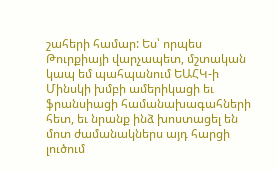շահերի համար: Ես՝ որպես Թուրքիայի վարչապետ, մշտական կապ եմ պահպանում ԵԱՀԿ-ի Մինսկի խմբի ամերիկացի եւ ֆրանսիացի համանախագահների հետ, եւ նրանք ինձ խոստացել են մոտ ժամանակներս այդ հարցի լուծում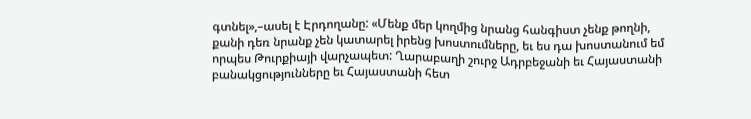գտնել»,–ասել է Էրդողանը: «Մենք մեր կողմից նրանց հանգիստ չենք թողնի, քանի դեռ նրանք չեն կատարել իրենց խոստումները, եւ ես դա խոստանում եմ որպես Թուրքիայի վարչապետ: Ղարաբաղի շուրջ Ադրբեջանի եւ Հայաստանի բանակցությունները եւ Հայաստանի հետ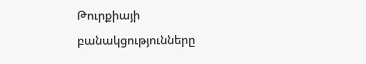Թուրքիայի բանակցությունները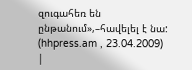զուգահեռ են ընթանում»,–հավելել է նա: (hhpress.am , 23.04.2009)
|